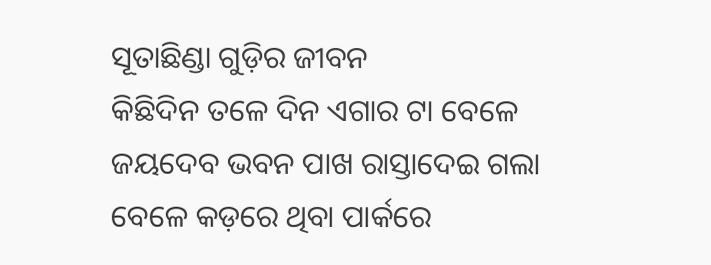ସୂତାଛିଣ୍ଡା ଗୁଡ଼ିର ଜୀବନ
କିଛିଦିନ ତଳେ ଦିନ ଏଗାର ଟା ବେଳେ ଜୟଦେବ ଭବନ ପାଖ ରାସ୍ତାଦେଇ ଗଲା ବେଳେ କଡ଼ରେ ଥିବା ପାର୍କରେ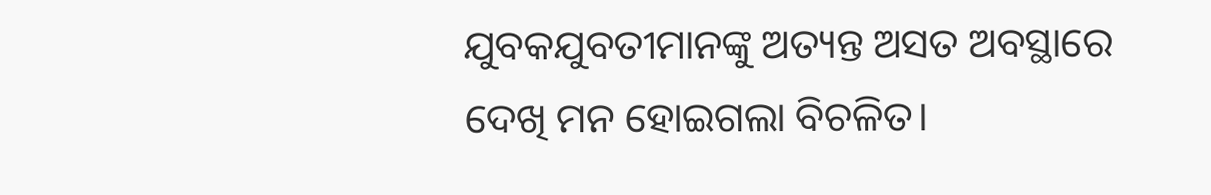ଯୁବକଯୁବତୀମାନଙ୍କୁ ଅତ୍ୟନ୍ତ ଅସତ ଅବସ୍ଥାରେ ଦେଖି ମନ ହୋଇଗଲା ବିଚଳିତ।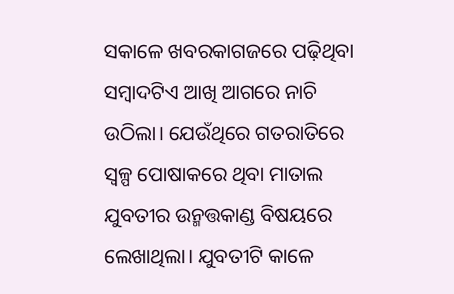ସକାଳେ ଖବରକାଗଜରେ ପଢ଼ିଥିବା ସମ୍ୱାଦଟିଏ ଆଖି ଆଗରେ ନାଚି ଉଠିଲା। ଯେଉଁଥିରେ ଗତରାତିରେ ସ୍ୱଳ୍ପ ପୋଷାକରେ ଥିବା ମାତାଲ ଯୁବତୀର ଉନ୍ମତ୍ତକାଣ୍ଡ ବିଷୟରେ ଲେଖାଥିଲା। ଯୁବତୀଟି କାଳେ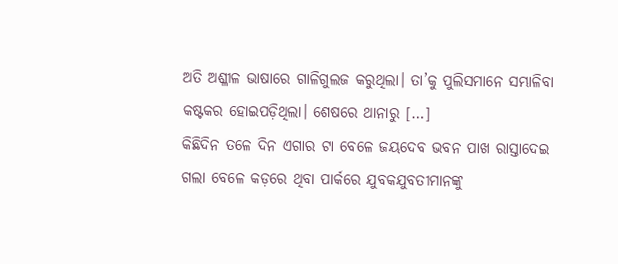ଅତି ଅଶ୍ଳୀଳ ଭାଷାରେ ଗାଳିଗୁଲଜ କରୁଥିଲା। ତା’କୁ ପୁଲିସମାନେ ସମ୍ଭାଳିବା କଷ୍ଟକର ହୋଇପଡ଼ିଥିଲା। ଶେଷରେ ଥାନାରୁ […]
କିଛିଦିନ ତଳେ ଦିନ ଏଗାର ଟା ବେଳେ ଜୟଦେବ ଭବନ ପାଖ ରାସ୍ତାଦେଇ ଗଲା ବେଳେ କଡ଼ରେ ଥିବା ପାର୍କରେ ଯୁବକଯୁବତୀମାନଙ୍କୁ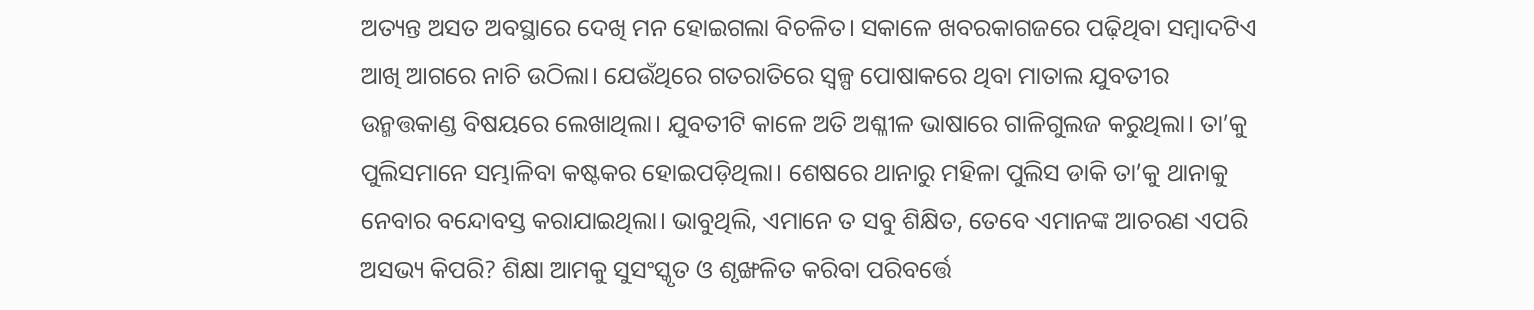ଅତ୍ୟନ୍ତ ଅସତ ଅବସ୍ଥାରେ ଦେଖି ମନ ହୋଇଗଲା ବିଚଳିତ। ସକାଳେ ଖବରକାଗଜରେ ପଢ଼ିଥିବା ସମ୍ୱାଦଟିଏ ଆଖି ଆଗରେ ନାଚି ଉଠିଲା। ଯେଉଁଥିରେ ଗତରାତିରେ ସ୍ୱଳ୍ପ ପୋଷାକରେ ଥିବା ମାତାଲ ଯୁବତୀର ଉନ୍ମତ୍ତକାଣ୍ଡ ବିଷୟରେ ଲେଖାଥିଲା। ଯୁବତୀଟି କାଳେ ଅତି ଅଶ୍ଳୀଳ ଭାଷାରେ ଗାଳିଗୁଲଜ କରୁଥିଲା। ତା’କୁ ପୁଲିସମାନେ ସମ୍ଭାଳିବା କଷ୍ଟକର ହୋଇପଡ଼ିଥିଲା। ଶେଷରେ ଥାନାରୁ ମହିଳା ପୁଲିସ ଡାକି ତା’କୁ ଥାନାକୁ ନେବାର ବନ୍ଦୋବସ୍ତ କରାଯାଇଥିଲା। ଭାବୁଥିଲି, ଏମାନେ ତ ସବୁ ଶିକ୍ଷିତ, ତେବେ ଏମାନଙ୍କ ଆଚରଣ ଏପରି ଅସଭ୍ୟ କିପରି? ଶିକ୍ଷା ଆମକୁ ସୁସଂସ୍କୃତ ଓ ଶୃଙ୍ଖଳିତ କରିବା ପରିବର୍ତ୍ତେ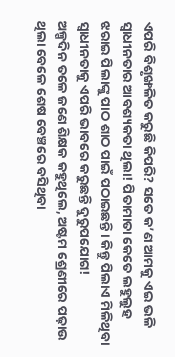ଏପରି ବିଶୃଙ୍ଖଳିତ କରୁଛି କିପରି? ସତେ କ’ଣ ଆମକୁ ଏଇ ଭଳି ସ୍ୱାଧୀନତାର ଆବଶ୍ୟକତା ଥିଲା! ପିତାମାତା କେତେ ଲହୁଲୁହ ଝରାଇ ପିଲାଙ୍କୁ ପାଠ ଶାଠ ପାଇଁ ପଠାଇଛନ୍ତି। କିନ୍ତୁ ପିଲାଏ ମିଳିଥିବା ସ୍ୱାଧୀନତାକୁ ଏପରି ଭାବରେ କରୁଛନ୍ତି ଦୁରୁପଯୋଗ!
ଅଳ୍ପଦିନ ତଳେ ଜଣେ ଶିକ୍ଷକ କହୁଥିଲେ, ଅଷ୍ଟମ ଶ୍ରେଣୀରେ ପଢ଼ାଉ ଥିଲା ବେଳେ ଶେଷ ବେଞ୍ଚରେ ବସିଥିବା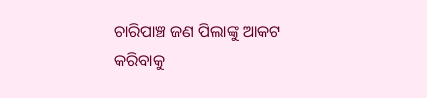ଚାରିପାଞ୍ଚ ଜଣ ପିଲାଙ୍କୁ ଆକଟ କରିବାକୁ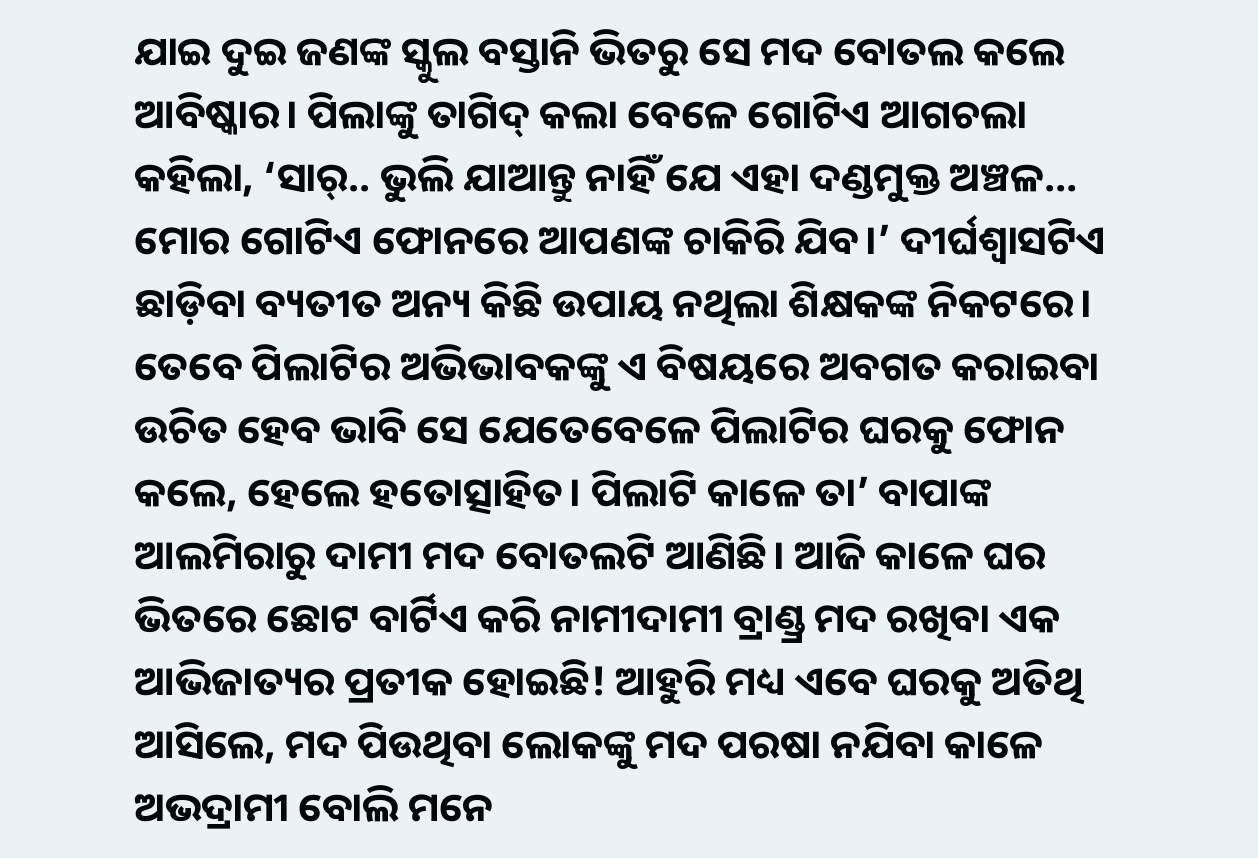ଯାଇ ଦୁଇ ଜଣଙ୍କ ସ୍କୁଲ ବସ୍ତାନି ଭିତରୁ ସେ ମଦ ବୋତଲ କଲେ ଆବିଷ୍କାର। ପିଲାଙ୍କୁ ତାଗିଦ୍ କଲା ବେଳେ ଗୋଟିଏ ଆଗଚଲା କହିଲା, ‘ସାର୍.. ଭୁଲି ଯାଆନ୍ତୁ ନାହିଁ ଯେ ଏହା ଦଣ୍ଡମୁକ୍ତ ଅଞ୍ଚଳ… ମୋର ଗୋଟିଏ ଫୋନରେ ଆପଣଙ୍କ ଚାକିରି ଯିବ।’ ଦୀର୍ଘଶ୍ୱାସଟିଏ ଛାଡ଼ିବା ବ୍ୟତୀତ ଅନ୍ୟ କିଛି ଉପାୟ ନଥିଲା ଶିକ୍ଷକଙ୍କ ନିକଟରେ। ତେବେ ପିଲାଟିର ଅଭିଭାବକଙ୍କୁ ଏ ବିଷୟରେ ଅବଗତ କରାଇବା ଉଚିତ ହେବ ଭାବି ସେ ଯେତେବେଳେ ପିଲାଟିର ଘରକୁ ଫୋନ କଲେ, ହେଲେ ହତୋତ୍ସାହିତ। ପିଲାଟି କାଳେ ତା’ ବାପାଙ୍କ ଆଲମିରାରୁ ଦାମୀ ମଦ ବୋତଲଟି ଆଣିଛି। ଆଜି କାଳେ ଘର ଭିତରେ ଛୋଟ ବାର୍ଟିଏ କରି ନାମୀଦାମୀ ବ୍ରାଣ୍ଡ୍ର ମଦ ରଖିବା ଏକ ଆଭିଜାତ୍ୟର ପ୍ରତୀକ ହୋଇଛି! ଆହୁରି ମଧ୍ୟ ଏବେ ଘରକୁ ଅତିଥି ଆସିଲେ, ମଦ ପିଉଥିବା ଲୋକଙ୍କୁ ମଦ ପରଷା ନଯିବା କାଳେ ଅଭଦ୍ରାମୀ ବୋଲି ମନେ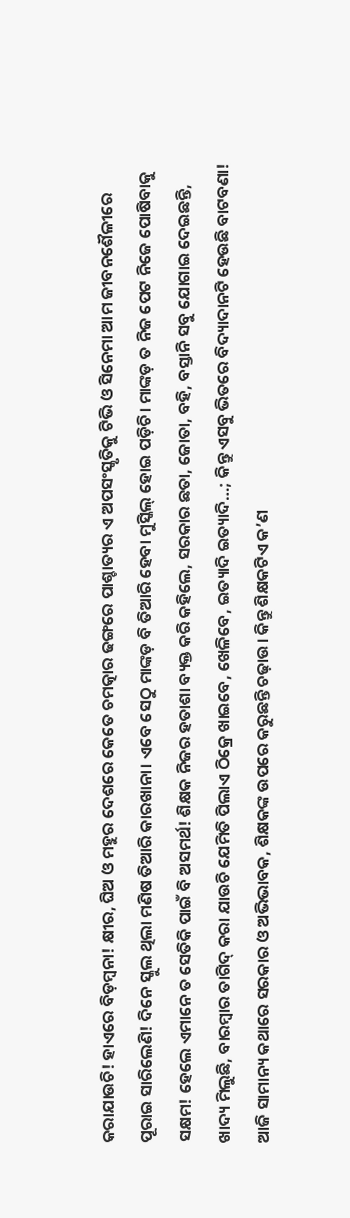କରାଯାଉଚି! ହାଏରେ ବିଡ଼ମ୍ୱନା! କ୍ଷୀର, ଘିଅ ଓ ମହୁର ଦେଶରେ କେତେ ଚମତ୍କାର ଢଙ୍ଗରେ ପାଶ୍ଚାତ୍ୟର ଏ ଅପସଂସ୍କୃତିକୁ ଟିଭି ଓ ସିନେମା ଆମ ଜୀବନଶୈଳୀରେ ପୂରାଇ ସାରିଲେଣି! ଦିନେ ସ୍କୁଲ ଥିଲା ମଣିଷ ତିଆରି କାରଖାନା। ଏବେ ସେଠୁ ମାଙ୍କଡ଼ ବି ତିଆରି ହେବା ମୁସ୍କିଲ୍ ହୋଇ ପଡ଼ିଚି। ମାଙ୍କଡ଼ ତ ନିଜ ପେଟ ନିଜେ ପୋଷିବାକୁ ସକ୍ଷମ! ହେଲେ ଏମାନେ ତ ସେତିକି ପାଇଁ ବି ଅସମର୍ଥ! ଶିକ୍ଷକ ନିଜର ହତାଶା ବ୍ୟକ୍ତ କରି କହିଲେ, ସରକାର ଛତା, ଜୋତା, ବହି, ବସ୍ତାନି ସବୁ ଯୋଗାଇ ଦେଇଛନ୍ତି, ଖାଦ୍ୟ ମିଲୁଛି, ବାରମ୍ୱାର ତାଗିଦ୍ କରା ଯାଉଚି ଯେମିତି ପିଲାଏ ଠିକ୍ରେ ଖାଇବେ, ଖେଳିବେ, ଇତ୍ୟାଦି ଇତ୍ୟାଦି…; କିନ୍ତୁ ଏସବୁ ଭିତରେ ବିଦ୍ୟାଦାନଟି ହେଉଛି ବାଟବଣା! ଆଜି ସାମାନ୍ୟ କଥାରେ ସରକାର ଓ ଅଭିଭାବକ, ଶିକ୍ଷକଙ୍କ ଉପରେ କରୁଛନ୍ତି ଚଢ଼ାଉ। କିନ୍ତୁ ଶିକ୍ଷକଟିଏ କ’ଣ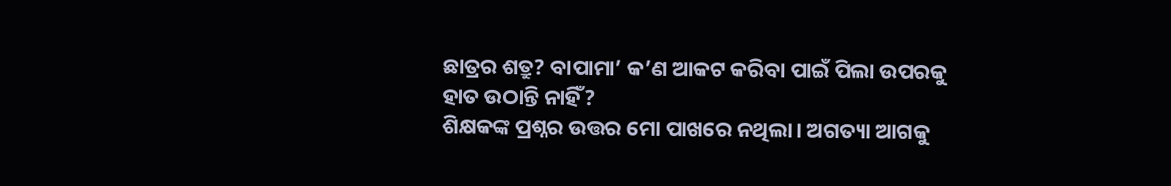ଛାତ୍ରର ଶତ୍ରୁ? ବାପାମା’ କ’ଣ ଆକଟ କରିବା ପାଇଁ ପିଲା ଉପରକୁ ହାତ ଉଠାନ୍ତି ନାହିଁ?
ଶିକ୍ଷକଙ୍କ ପ୍ରଶ୍ନର ଉତ୍ତର ମୋ ପାଖରେ ନଥିଲା। ଅଗତ୍ୟା ଆଗକୁ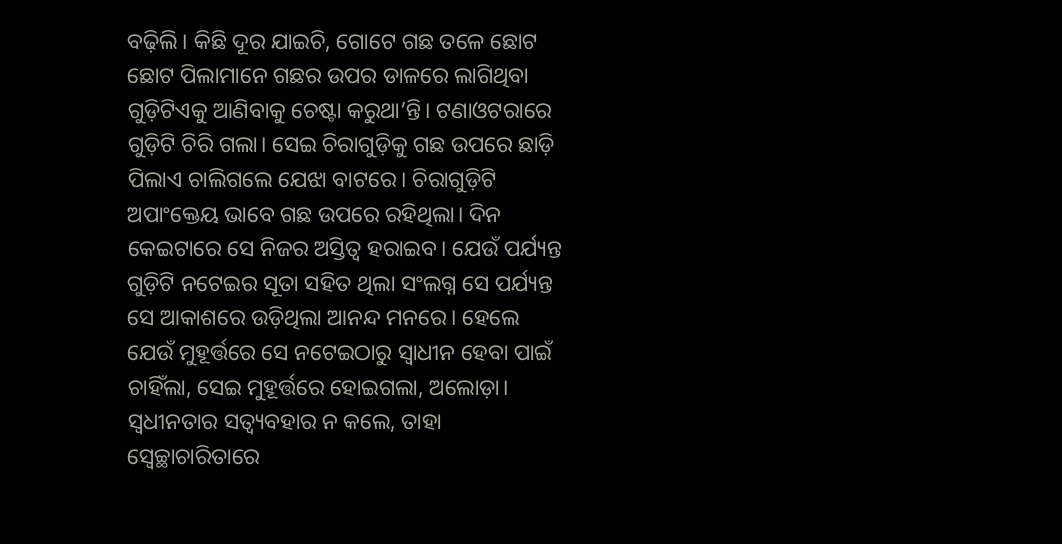ବଢ଼ିଲି। କିଛି ଦୂର ଯାଇଚି, ଗୋଟେ ଗଛ ତଳେ ଛୋଟ ଛୋଟ ପିଲାମାନେ ଗଛର ଉପର ଡାଳରେ ଲାଗିଥିବା ଗୁଡ଼ିଟିଏକୁ ଆଣିବାକୁ ଚେଷ୍ଟା କରୁଥା’ନ୍ତି। ଟଣାଓଟରାରେ ଗୁଡ଼ିଟି ଚିରି ଗଲା। ସେଇ ଚିରାଗୁଡ଼ିକୁ ଗଛ ଉପରେ ଛାଡ଼ି ପିଲାଏ ଚାଲିଗଲେ ଯେଝା ବାଟରେ। ଚିରାଗୁଡ଼ିଟି ଅପାଂକ୍ତେୟ ଭାବେ ଗଛ ଉପରେ ରହିଥିଲା। ଦିନ କେଇଟାରେ ସେ ନିଜର ଅସ୍ତିତ୍ୱ ହରାଇବ। ଯେଉଁ ପର୍ଯ୍ୟନ୍ତ ଗୁଡ଼ିଟି ନଟେଇର ସୂତା ସହିତ ଥିଲା ସଂଲଗ୍ନ ସେ ପର୍ଯ୍ୟନ୍ତ ସେ ଆକାଶରେ ଉଡ଼ିଥିଲା ଆନନ୍ଦ ମନରେ। ହେଲେ ଯେଉଁ ମୁହୂର୍ତ୍ତରେ ସେ ନଟେଇଠାରୁ ସ୍ୱାଧୀନ ହେବା ପାଇଁ ଚାହିଁଲା, ସେଇ ମୁହୂର୍ତ୍ତରେ ହୋଇଗଲା, ଅଲୋଡ଼ା।
ସ୍ୱଧୀନତାର ସତ୍ବ୍ୟବହାର ନ କଲେ, ତାହା ସ୍ୱେଚ୍ଛାଚାରିତାରେ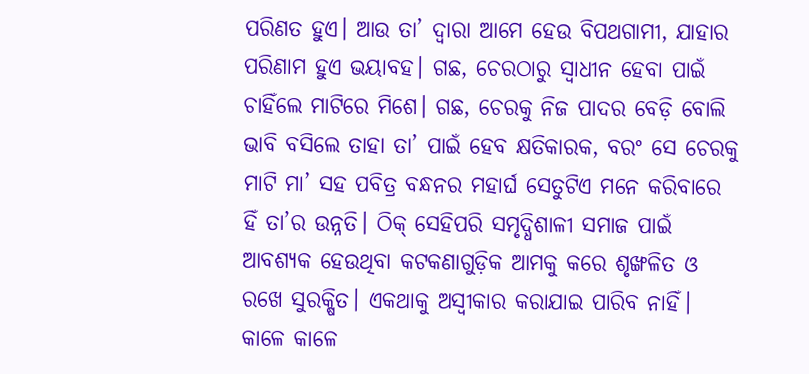ପରିଣତ ହୁଏ। ଆଉ ତା’ ଦ୍ୱାରା ଆମେ ହେଉ ବିପଥଗାମୀ, ଯାହାର ପରିଣାମ ହୁଏ ଭୟାବହ। ଗଛ, ଚେରଠାରୁ ସ୍ୱାଧୀନ ହେବା ପାଇଁ ଚାହିଁଲେ ମାଟିରେ ମିଶେ। ଗଛ, ଚେରକୁ ନିଜ ପାଦର ବେଡ଼ି ବୋଲି ଭାବି ବସିଲେ ତାହା ତା’ ପାଇଁ ହେବ କ୍ଷତିକାରକ, ବରଂ ସେ ଚେରକୁ ମାଟି ମା’ ସହ ପବିତ୍ର ବନ୍ଧନର ମହାର୍ଘ ସେତୁଟିଏ ମନେ କରିବାରେ ହିଁ ତା’ର ଉନ୍ନତି। ଠିକ୍ ସେହିପରି ସମୃଦ୍ଧିଶାଳୀ ସମାଜ ପାଇଁ ଆବଶ୍ୟକ ହେଉଥିବା କଟକଣାଗୁଡ଼ିକ ଆମକୁ କରେ ଶୃଙ୍ଖଳିତ ଓ ରଖେ ସୁରକ୍ଷିତ। ଏକଥାକୁ ଅସ୍ୱୀକାର କରାଯାଇ ପାରିବ ନାହିଁ। କାଳେ କାଳେ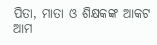ପିତା, ମାତା ଓ ଶିକ୍ଷକଙ୍କ ଆକଟ ଆମ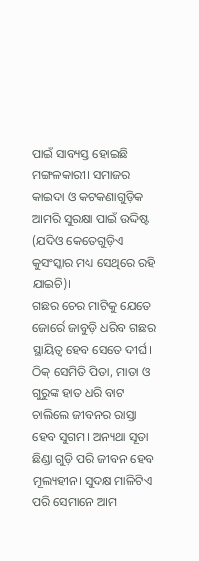ପାଇଁ ସାବ୍ୟସ୍ତ ହୋଇଛି ମଙ୍ଗଳକାରୀ। ସମାଜର କାଇଦା ଓ କଟକଣାଗୁଡ଼ିକ ଆମରି ସୁରକ୍ଷା ପାଇଁ ଉଦ୍ଦିଷ୍ଟ (ଯଦିଓ କେତେଗୁଡ଼ିଏ କୁସଂସ୍କାର ମଧ୍ୟ ସେଥିରେ ରହି ଯାଇଚି)।
ଗଛର ଚେର ମାଟିକୁ ଯେତେ ଜୋର୍ରେ ଜାବୁଡ଼ି ଧରିବ ଗଛର ସ୍ଥାୟିତ୍ୱ ହେବ ସେତେ ଦୀର୍ଘ। ଠିକ୍ ସେମିତି ପିତା, ମାତା ଓ ଗୁରୁଙ୍କ ହାତ ଧରି ବାଟ ଚାଲିଲେ ଜୀବନର ରାସ୍ତା ହେବ ସୁଗମ। ଅନ୍ୟଥା ସୂତା ଛିଣ୍ଡା ଗୁଡ଼ି ପରି ଜୀବନ ହେବ ମୂଲ୍ୟହୀନ। ସୁଦକ୍ଷ ମାଳିଟିଏ ପରି ସେମାନେ ଆମ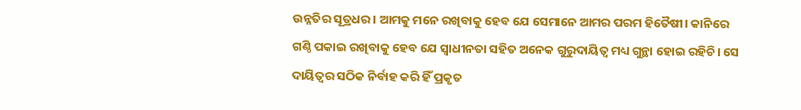ଉନ୍ନତିର ସୂତ୍ରଧର। ଆମକୁ ମନେ ରଖିବାକୁ ହେବ ଯେ ସେମାନେ ଆମର ପରମ ହିତୈଷୀ। କାନିରେ ଗଣ୍ଠି ପକାଇ ରଖିବାକୁ ହେବ ଯେ ସ୍ୱାଧୀନତା ସହିତ ଅନେକ ଗୁରୁଦାୟିତ୍ୱ ମଧ୍ୟ ଗୁନ୍ଥା ହୋଇ ରହିଚି। ସେ ଦାୟିତ୍ୱର ସଠିକ ନିର୍ବାହ କରି ହିଁ ପ୍ରକୃତ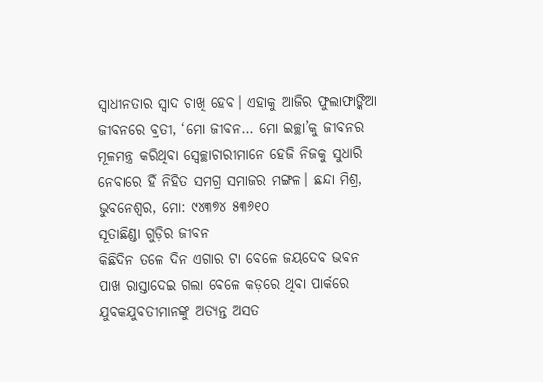ସ୍ୱାଧୀନତାର ସ୍ୱାଦ ଚାଖି ହେବ। ଏହାକୁ ଆଜିର ଫୁଲାଫାଙ୍କିଆ ଜୀବନରେ ବ୍ରତୀ, ‘ମୋ ଜୀବନ… ମୋ ଇଚ୍ଛା’କୁ ଜୀବନର ମୂଳମନ୍ତ୍ର କରିଥିବା ସ୍ୱେଚ୍ଛାଚାରୀମାନେ ହେଜି ନିଜକୁ ସୁଧାରି ନେବାରେ ହିଁ ନିହିତ ସମଗ୍ର ସମାଜର ମଙ୍ଗଳ। ଛନ୍ଦା ମିଶ୍ର, ଭୁବନେଶ୍ୱର, ମୋ: ୯୪୩୭୪ ୫୩୬୧୦
ସୂତାଛିଣ୍ଡା ଗୁଡ଼ିର ଜୀବନ
କିଛିଦିନ ତଳେ ଦିନ ଏଗାର ଟା ବେଳେ ଜୟଦେବ ଭବନ ପାଖ ରାସ୍ତାଦେଇ ଗଲା ବେଳେ କଡ଼ରେ ଥିବା ପାର୍କରେ ଯୁବକଯୁବତୀମାନଙ୍କୁ ଅତ୍ୟନ୍ତ ଅସତ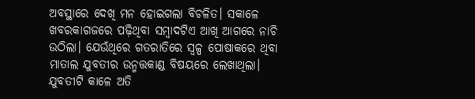ଅବସ୍ଥାରେ ଦେଖି ମନ ହୋଇଗଲା ବିଚଳିତ। ସକାଳେ ଖବରକାଗଜରେ ପଢ଼ିଥିବା ସମ୍ୱାଦଟିଏ ଆଖି ଆଗରେ ନାଚି ଉଠିଲା। ଯେଉଁଥିରେ ଗତରାତିରେ ସ୍ୱଳ୍ପ ପୋଷାକରେ ଥିବା ମାତାଲ ଯୁବତୀର ଉନ୍ମତ୍ତକାଣ୍ଡ ବିଷୟରେ ଲେଖାଥିଲା। ଯୁବତୀଟି କାଳେ ଅତି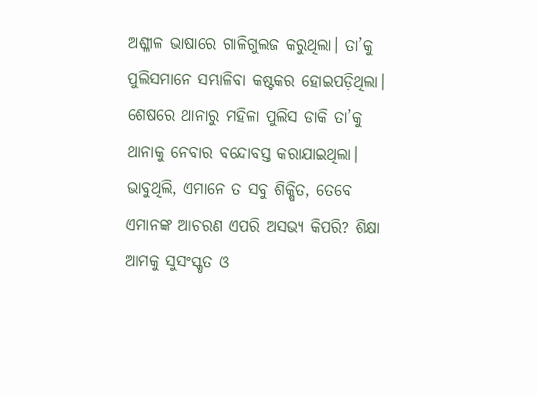ଅଶ୍ଳୀଳ ଭାଷାରେ ଗାଳିଗୁଲଜ କରୁଥିଲା। ତା’କୁ ପୁଲିସମାନେ ସମ୍ଭାଳିବା କଷ୍ଟକର ହୋଇପଡ଼ିଥିଲା। ଶେଷରେ ଥାନାରୁ ମହିଳା ପୁଲିସ ଡାକି ତା’କୁ ଥାନାକୁ ନେବାର ବନ୍ଦୋବସ୍ତ କରାଯାଇଥିଲା। ଭାବୁଥିଲି, ଏମାନେ ତ ସବୁ ଶିକ୍ଷିତ, ତେବେ ଏମାନଙ୍କ ଆଚରଣ ଏପରି ଅସଭ୍ୟ କିପରି? ଶିକ୍ଷା ଆମକୁ ସୁସଂସ୍କୃତ ଓ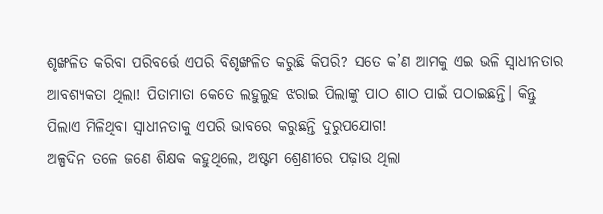ଶୃଙ୍ଖଳିତ କରିବା ପରିବର୍ତ୍ତେ ଏପରି ବିଶୃଙ୍ଖଳିତ କରୁଛି କିପରି? ସତେ କ’ଣ ଆମକୁ ଏଇ ଭଳି ସ୍ୱାଧୀନତାର ଆବଶ୍ୟକତା ଥିଲା! ପିତାମାତା କେତେ ଲହୁଲୁହ ଝରାଇ ପିଲାଙ୍କୁ ପାଠ ଶାଠ ପାଇଁ ପଠାଇଛନ୍ତି। କିନ୍ତୁ ପିଲାଏ ମିଳିଥିବା ସ୍ୱାଧୀନତାକୁ ଏପରି ଭାବରେ କରୁଛନ୍ତି ଦୁରୁପଯୋଗ!
ଅଳ୍ପଦିନ ତଳେ ଜଣେ ଶିକ୍ଷକ କହୁଥିଲେ, ଅଷ୍ଟମ ଶ୍ରେଣୀରେ ପଢ଼ାଉ ଥିଲା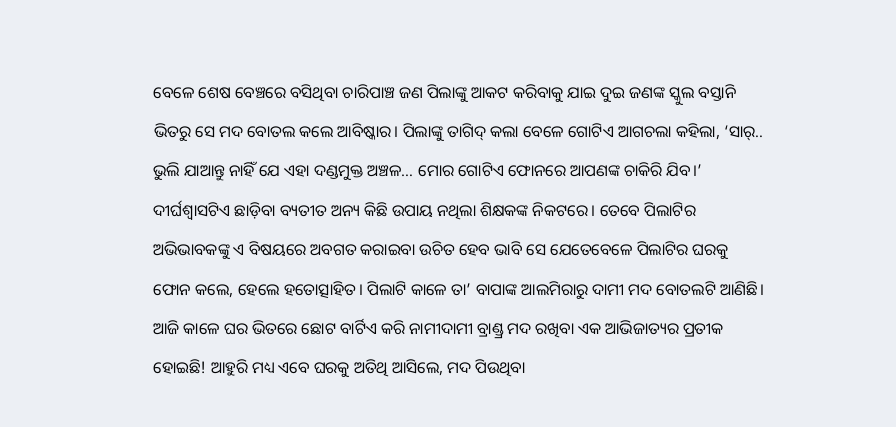ବେଳେ ଶେଷ ବେଞ୍ଚରେ ବସିଥିବା ଚାରିପାଞ୍ଚ ଜଣ ପିଲାଙ୍କୁ ଆକଟ କରିବାକୁ ଯାଇ ଦୁଇ ଜଣଙ୍କ ସ୍କୁଲ ବସ୍ତାନି ଭିତରୁ ସେ ମଦ ବୋତଲ କଲେ ଆବିଷ୍କାର। ପିଲାଙ୍କୁ ତାଗିଦ୍ କଲା ବେଳେ ଗୋଟିଏ ଆଗଚଲା କହିଲା, ‘ସାର୍.. ଭୁଲି ଯାଆନ୍ତୁ ନାହିଁ ଯେ ଏହା ଦଣ୍ଡମୁକ୍ତ ଅଞ୍ଚଳ… ମୋର ଗୋଟିଏ ଫୋନରେ ଆପଣଙ୍କ ଚାକିରି ଯିବ।’ ଦୀର୍ଘଶ୍ୱାସଟିଏ ଛାଡ଼ିବା ବ୍ୟତୀତ ଅନ୍ୟ କିଛି ଉପାୟ ନଥିଲା ଶିକ୍ଷକଙ୍କ ନିକଟରେ। ତେବେ ପିଲାଟିର ଅଭିଭାବକଙ୍କୁ ଏ ବିଷୟରେ ଅବଗତ କରାଇବା ଉଚିତ ହେବ ଭାବି ସେ ଯେତେବେଳେ ପିଲାଟିର ଘରକୁ ଫୋନ କଲେ, ହେଲେ ହତୋତ୍ସାହିତ। ପିଲାଟି କାଳେ ତା’ ବାପାଙ୍କ ଆଲମିରାରୁ ଦାମୀ ମଦ ବୋତଲଟି ଆଣିଛି। ଆଜି କାଳେ ଘର ଭିତରେ ଛୋଟ ବାର୍ଟିଏ କରି ନାମୀଦାମୀ ବ୍ରାଣ୍ଡ୍ର ମଦ ରଖିବା ଏକ ଆଭିଜାତ୍ୟର ପ୍ରତୀକ ହୋଇଛି! ଆହୁରି ମଧ୍ୟ ଏବେ ଘରକୁ ଅତିଥି ଆସିଲେ, ମଦ ପିଉଥିବା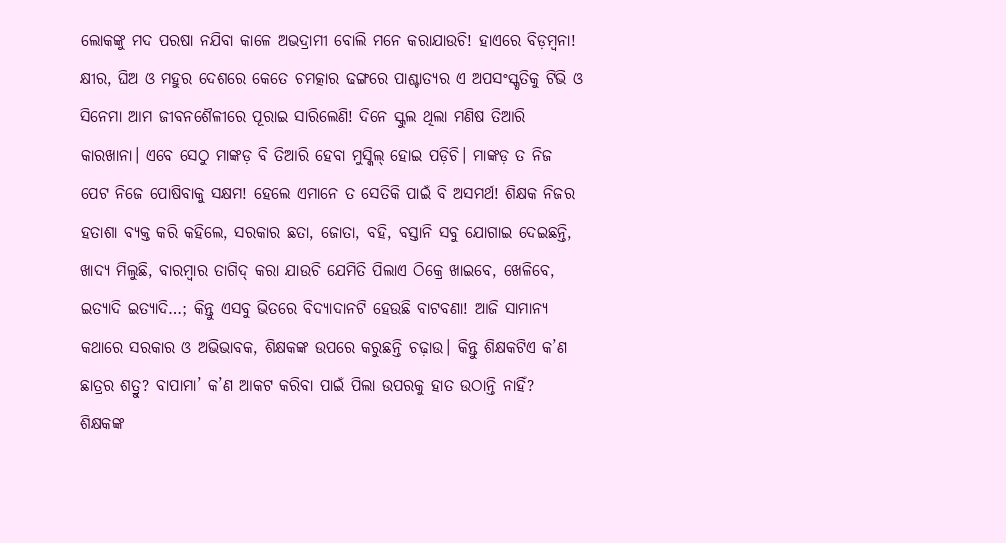ଲୋକଙ୍କୁ ମଦ ପରଷା ନଯିବା କାଳେ ଅଭଦ୍ରାମୀ ବୋଲି ମନେ କରାଯାଉଚି! ହାଏରେ ବିଡ଼ମ୍ୱନା! କ୍ଷୀର, ଘିଅ ଓ ମହୁର ଦେଶରେ କେତେ ଚମତ୍କାର ଢଙ୍ଗରେ ପାଶ୍ଚାତ୍ୟର ଏ ଅପସଂସ୍କୃତିକୁ ଟିଭି ଓ ସିନେମା ଆମ ଜୀବନଶୈଳୀରେ ପୂରାଇ ସାରିଲେଣି! ଦିନେ ସ୍କୁଲ ଥିଲା ମଣିଷ ତିଆରି କାରଖାନା। ଏବେ ସେଠୁ ମାଙ୍କଡ଼ ବି ତିଆରି ହେବା ମୁସ୍କିଲ୍ ହୋଇ ପଡ଼ିଚି। ମାଙ୍କଡ଼ ତ ନିଜ ପେଟ ନିଜେ ପୋଷିବାକୁ ସକ୍ଷମ! ହେଲେ ଏମାନେ ତ ସେତିକି ପାଇଁ ବି ଅସମର୍ଥ! ଶିକ୍ଷକ ନିଜର ହତାଶା ବ୍ୟକ୍ତ କରି କହିଲେ, ସରକାର ଛତା, ଜୋତା, ବହି, ବସ୍ତାନି ସବୁ ଯୋଗାଇ ଦେଇଛନ୍ତି, ଖାଦ୍ୟ ମିଲୁଛି, ବାରମ୍ୱାର ତାଗିଦ୍ କରା ଯାଉଚି ଯେମିତି ପିଲାଏ ଠିକ୍ରେ ଖାଇବେ, ଖେଳିବେ, ଇତ୍ୟାଦି ଇତ୍ୟାଦି…; କିନ୍ତୁ ଏସବୁ ଭିତରେ ବିଦ୍ୟାଦାନଟି ହେଉଛି ବାଟବଣା! ଆଜି ସାମାନ୍ୟ କଥାରେ ସରକାର ଓ ଅଭିଭାବକ, ଶିକ୍ଷକଙ୍କ ଉପରେ କରୁଛନ୍ତି ଚଢ଼ାଉ। କିନ୍ତୁ ଶିକ୍ଷକଟିଏ କ’ଣ ଛାତ୍ରର ଶତ୍ରୁ? ବାପାମା’ କ’ଣ ଆକଟ କରିବା ପାଇଁ ପିଲା ଉପରକୁ ହାତ ଉଠାନ୍ତି ନାହିଁ?
ଶିକ୍ଷକଙ୍କ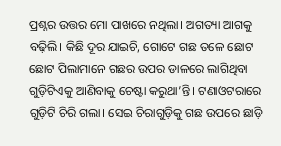ପ୍ରଶ୍ନର ଉତ୍ତର ମୋ ପାଖରେ ନଥିଲା। ଅଗତ୍ୟା ଆଗକୁ ବଢ଼ିଲି। କିଛି ଦୂର ଯାଇଚି, ଗୋଟେ ଗଛ ତଳେ ଛୋଟ ଛୋଟ ପିଲାମାନେ ଗଛର ଉପର ଡାଳରେ ଲାଗିଥିବା ଗୁଡ଼ିଟିଏକୁ ଆଣିବାକୁ ଚେଷ୍ଟା କରୁଥା’ନ୍ତି। ଟଣାଓଟରାରେ ଗୁଡ଼ିଟି ଚିରି ଗଲା। ସେଇ ଚିରାଗୁଡ଼ିକୁ ଗଛ ଉପରେ ଛାଡ଼ି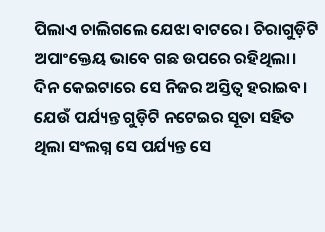ପିଲାଏ ଚାଲିଗଲେ ଯେଝା ବାଟରେ। ଚିରାଗୁଡ଼ିଟି ଅପାଂକ୍ତେୟ ଭାବେ ଗଛ ଉପରେ ରହିଥିଲା। ଦିନ କେଇଟାରେ ସେ ନିଜର ଅସ୍ତିତ୍ୱ ହରାଇବ। ଯେଉଁ ପର୍ଯ୍ୟନ୍ତ ଗୁଡ଼ିଟି ନଟେଇର ସୂତା ସହିତ ଥିଲା ସଂଲଗ୍ନ ସେ ପର୍ଯ୍ୟନ୍ତ ସେ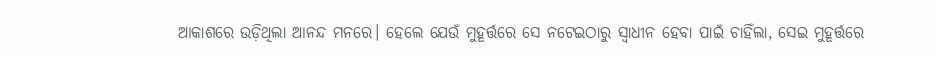ଆକାଶରେ ଉଡ଼ିଥିଲା ଆନନ୍ଦ ମନରେ। ହେଲେ ଯେଉଁ ମୁହୂର୍ତ୍ତରେ ସେ ନଟେଇଠାରୁ ସ୍ୱାଧୀନ ହେବା ପାଇଁ ଚାହିଁଲା, ସେଇ ମୁହୂର୍ତ୍ତରେ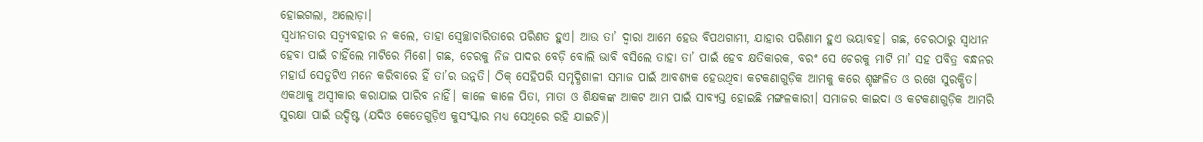ହୋଇଗଲା, ଅଲୋଡ଼ା।
ସ୍ୱଧୀନତାର ସତ୍ବ୍ୟବହାର ନ କଲେ, ତାହା ସ୍ୱେଚ୍ଛାଚାରିତାରେ ପରିଣତ ହୁଏ। ଆଉ ତା’ ଦ୍ୱାରା ଆମେ ହେଉ ବିପଥଗାମୀ, ଯାହାର ପରିଣାମ ହୁଏ ଭୟାବହ। ଗଛ, ଚେରଠାରୁ ସ୍ୱାଧୀନ ହେବା ପାଇଁ ଚାହିଁଲେ ମାଟିରେ ମିଶେ। ଗଛ, ଚେରକୁ ନିଜ ପାଦର ବେଡ଼ି ବୋଲି ଭାବି ବସିଲେ ତାହା ତା’ ପାଇଁ ହେବ କ୍ଷତିକାରକ, ବରଂ ସେ ଚେରକୁ ମାଟି ମା’ ସହ ପବିତ୍ର ବନ୍ଧନର ମହାର୍ଘ ସେତୁଟିଏ ମନେ କରିବାରେ ହିଁ ତା’ର ଉନ୍ନତି। ଠିକ୍ ସେହିପରି ସମୃଦ୍ଧିଶାଳୀ ସମାଜ ପାଇଁ ଆବଶ୍ୟକ ହେଉଥିବା କଟକଣାଗୁଡ଼ିକ ଆମକୁ କରେ ଶୃଙ୍ଖଳିତ ଓ ରଖେ ସୁରକ୍ଷିତ। ଏକଥାକୁ ଅସ୍ୱୀକାର କରାଯାଇ ପାରିବ ନାହିଁ। କାଳେ କାଳେ ପିତା, ମାତା ଓ ଶିକ୍ଷକଙ୍କ ଆକଟ ଆମ ପାଇଁ ସାବ୍ୟସ୍ତ ହୋଇଛି ମଙ୍ଗଳକାରୀ। ସମାଜର କାଇଦା ଓ କଟକଣାଗୁଡ଼ିକ ଆମରି ସୁରକ୍ଷା ପାଇଁ ଉଦ୍ଦିଷ୍ଟ (ଯଦିଓ କେତେଗୁଡ଼ିଏ କୁସଂସ୍କାର ମଧ୍ୟ ସେଥିରେ ରହି ଯାଇଚି)।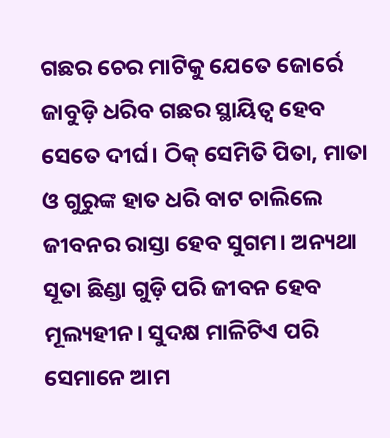ଗଛର ଚେର ମାଟିକୁ ଯେତେ ଜୋର୍ରେ ଜାବୁଡ଼ି ଧରିବ ଗଛର ସ୍ଥାୟିତ୍ୱ ହେବ ସେତେ ଦୀର୍ଘ। ଠିକ୍ ସେମିତି ପିତା, ମାତା ଓ ଗୁରୁଙ୍କ ହାତ ଧରି ବାଟ ଚାଲିଲେ ଜୀବନର ରାସ୍ତା ହେବ ସୁଗମ। ଅନ୍ୟଥା ସୂତା ଛିଣ୍ଡା ଗୁଡ଼ି ପରି ଜୀବନ ହେବ ମୂଲ୍ୟହୀନ। ସୁଦକ୍ଷ ମାଳିଟିଏ ପରି ସେମାନେ ଆମ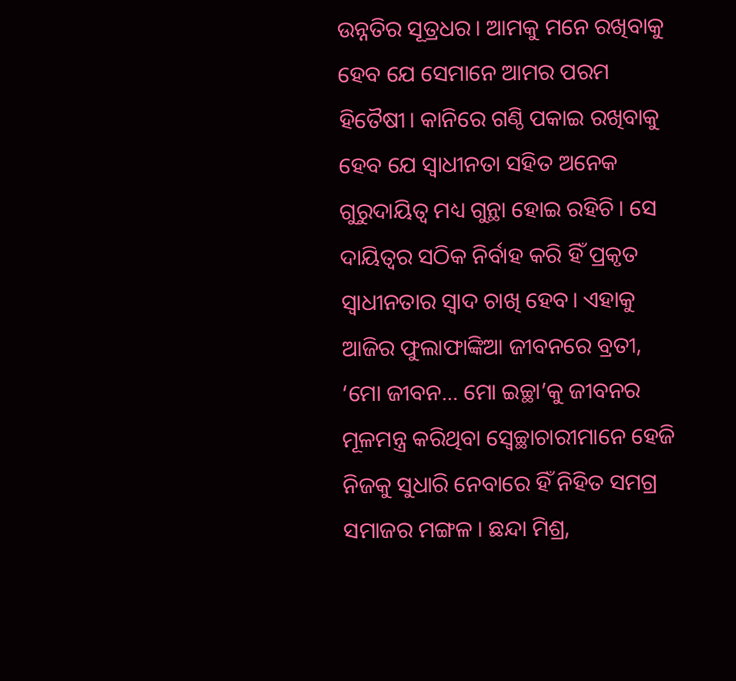ଉନ୍ନତିର ସୂତ୍ରଧର। ଆମକୁ ମନେ ରଖିବାକୁ ହେବ ଯେ ସେମାନେ ଆମର ପରମ ହିତୈଷୀ। କାନିରେ ଗଣ୍ଠି ପକାଇ ରଖିବାକୁ ହେବ ଯେ ସ୍ୱାଧୀନତା ସହିତ ଅନେକ ଗୁରୁଦାୟିତ୍ୱ ମଧ୍ୟ ଗୁନ୍ଥା ହୋଇ ରହିଚି। ସେ ଦାୟିତ୍ୱର ସଠିକ ନିର୍ବାହ କରି ହିଁ ପ୍ରକୃତ ସ୍ୱାଧୀନତାର ସ୍ୱାଦ ଚାଖି ହେବ। ଏହାକୁ ଆଜିର ଫୁଲାଫାଙ୍କିଆ ଜୀବନରେ ବ୍ରତୀ, ‘ମୋ ଜୀବନ… ମୋ ଇଚ୍ଛା’କୁ ଜୀବନର ମୂଳମନ୍ତ୍ର କରିଥିବା ସ୍ୱେଚ୍ଛାଚାରୀମାନେ ହେଜି ନିଜକୁ ସୁଧାରି ନେବାରେ ହିଁ ନିହିତ ସମଗ୍ର ସମାଜର ମଙ୍ଗଳ। ଛନ୍ଦା ମିଶ୍ର,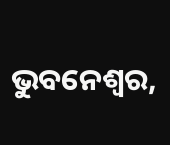ଭୁବନେଶ୍ୱର,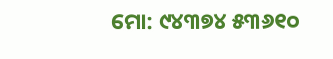ମୋ: ୯୪୩୭୪ ୫୩୬୧୦